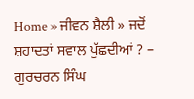Home » ਜੀਵਨ ਸ਼ੈਲੀ » ਜਦੋਂ ਸ਼ਹਾਦਤਾਂ ਸਵਾਲ ਪੁੱਛਦੀਆਂ ? – ਗੁਰਚਰਨ ਸਿੰਘ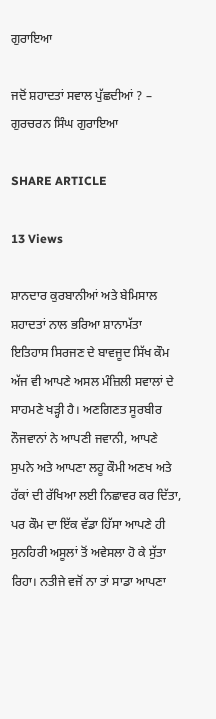ਗੁਰਾਇਆ

ਜਦੋਂ ਸ਼ਹਾਦਤਾਂ ਸਵਾਲ ਪੁੱਛਦੀਆਂ ? – ਗੁਰਚਰਨ ਸਿੰਘ ਗੁਰਾਇਆ

SHARE ARTICLE

13 Views

ਸ਼ਾਨਦਾਰ ਕੁਰਬਾਨੀਆਂ ਅਤੇ ਬੇਮਿਸਾਲ ਸ਼ਹਾਦਤਾਂ ਨਾਲ ਭਰਿਆ ਸ਼ਾਨਾਮੱਤਾ ਇਤਿਹਾਸ ਸਿਰਜਣ ਦੇ ਬਾਵਜੂਦ ਸਿੱਖ ਕੌਮ ਅੱਜ ਵੀ ਆਪਣੇ ਅਸਲ ਮੰਜ਼ਿਲੀ ਸਵਾਲਾਂ ਦੇ ਸਾਹਮਣੇ ਖੜ੍ਹੀ ਹੈ। ਅਣਗਿਣਤ ਸੂਰਬੀਰ ਨੌਜਵਾਨਾਂ ਨੇ ਆਪਣੀ ਜਵਾਨੀ, ਆਪਣੇ ਸੁਪਨੇ ਅਤੇ ਆਪਣਾ ਲਹੂ ਕੌਮੀ ਅਣਖ ਅਤੇ ਹੱਕਾਂ ਦੀ ਰੱਖਿਆ ਲਈ ਨਿਛਾਵਰ ਕਰ ਦਿੱਤਾ, ਪਰ ਕੌਮ ਦਾ ਇੱਕ ਵੱਡਾ ਹਿੱਸਾ ਆਪਣੇ ਹੀ ਸੁਨਹਿਰੀ ਅਸੂਲਾਂ ਤੋਂ ਅਵੇਸਲਾ ਹੋ ਕੇ ਸੁੱਤਾ ਰਿਹਾ। ਨਤੀਜੇ ਵਜੋਂ ਨਾ ਤਾਂ ਸਾਡਾ ਆਪਣਾ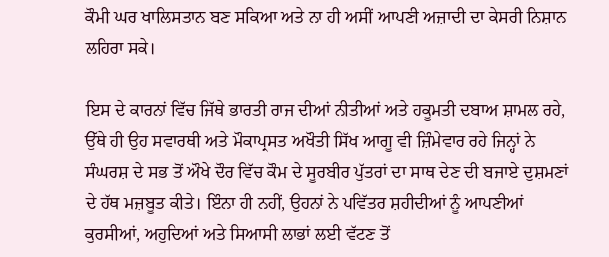ਕੌਮੀ ਘਰ ਖਾਲਿਸਤਾਨ ਬਣ ਸਕਿਆ ਅਤੇ ਨਾ ਹੀ ਅਸੀਂ ਆਪਣੀ ਅਜ਼ਾਦੀ ਦਾ ਕੇਸਰੀ ਨਿਸ਼ਾਨ ਲਹਿਰਾ ਸਕੇ।

ਇਸ ਦੇ ਕਾਰਨਾਂ ਵਿੱਚ ਜਿੱਥੇ ਭਾਰਤੀ ਰਾਜ ਦੀਆਂ ਨੀਤੀਆਂ ਅਤੇ ਹਕੂਮਤੀ ਦਬਾਅ ਸ਼ਾਮਲ ਰਹੇ, ਉੱਥੇ ਹੀ ਉਹ ਸਵਾਰਥੀ ਅਤੇ ਮੌਕਾਪ੍ਰਸਤ ਅਖੌਤੀ ਸਿੱਖ ਆਗੂ ਵੀ ਜ਼ਿੰਮੇਵਾਰ ਰਹੇ ਜਿਨ੍ਹਾਂ ਨੇ ਸੰਘਰਸ਼ ਦੇ ਸਭ ਤੋਂ ਔਖੇ ਦੌਰ ਵਿੱਚ ਕੌਮ ਦੇ ਸੂਰਬੀਰ ਪੁੱਤਰਾਂ ਦਾ ਸਾਥ ਦੇਣ ਦੀ ਬਜਾਏ ਦੁਸ਼ਮਣਾਂ ਦੇ ਹੱਥ ਮਜ਼ਬੂਤ ਕੀਤੇ। ਇੰਨਾ ਹੀ ਨਹੀਂ, ਉਹਨਾਂ ਨੇ ਪਵਿੱਤਰ ਸ਼ਹੀਦੀਆਂ ਨੂੰ ਆਪਣੀਆਂ ਕੁਰਸੀਆਂ, ਅਹੁਦਿਆਂ ਅਤੇ ਸਿਆਸੀ ਲਾਭਾਂ ਲਈ ਵੱਟਣ ਤੋਂ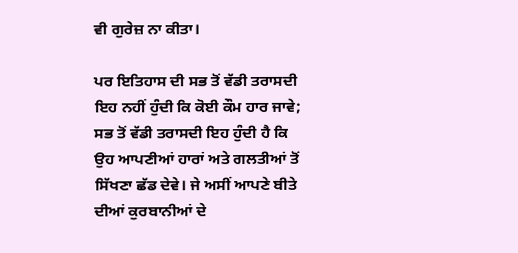ਵੀ ਗੁਰੇਜ਼ ਨਾ ਕੀਤਾ।

ਪਰ ਇਤਿਹਾਸ ਦੀ ਸਭ ਤੋਂ ਵੱਡੀ ਤਰਾਸਦੀ ਇਹ ਨਹੀਂ ਹੁੰਦੀ ਕਿ ਕੋਈ ਕੌਮ ਹਾਰ ਜਾਵੇ; ਸਭ ਤੋਂ ਵੱਡੀ ਤਰਾਸਦੀ ਇਹ ਹੁੰਦੀ ਹੈ ਕਿ ਉਹ ਆਪਣੀਆਂ ਹਾਰਾਂ ਅਤੇ ਗਲਤੀਆਂ ਤੋਂ ਸਿੱਖਣਾ ਛੱਡ ਦੇਵੇ। ਜੇ ਅਸੀਂ ਆਪਣੇ ਬੀਤੇ ਦੀਆਂ ਕੁਰਬਾਨੀਆਂ ਦੇ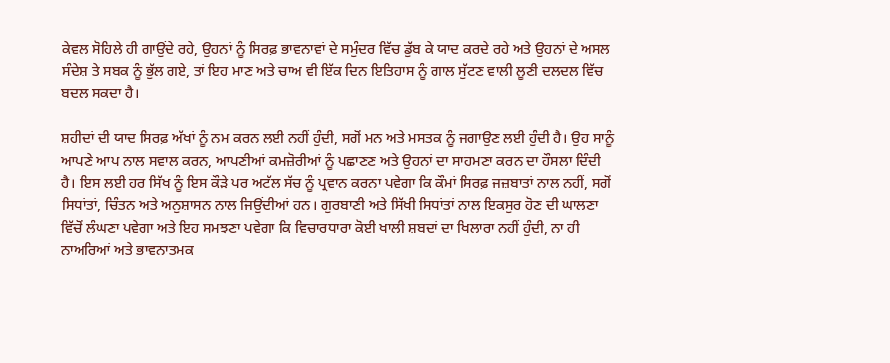ਕੇਵਲ ਸੋਹਿਲੇ ਹੀ ਗਾਉਂਦੇ ਰਹੇ, ਉਹਨਾਂ ਨੂੰ ਸਿਰਫ਼ ਭਾਵਨਾਵਾਂ ਦੇ ਸਮੁੰਦਰ ਵਿੱਚ ਡੁੱਬ ਕੇ ਯਾਦ ਕਰਦੇ ਰਹੇ ਅਤੇ ਉਹਨਾਂ ਦੇ ਅਸਲ ਸੰਦੇਸ਼ ਤੇ ਸਬਕ ਨੂੰ ਭੁੱਲ ਗਏ, ਤਾਂ ਇਹ ਮਾਣ ਅਤੇ ਚਾਅ ਵੀ ਇੱਕ ਦਿਨ ਇਤਿਹਾਸ ਨੂੰ ਗਾਲ ਸੁੱਟਣ ਵਾਲੀ ਲੂਣੀ ਦਲਦਲ ਵਿੱਚ ਬਦਲ ਸਕਦਾ ਹੈ।

ਸ਼ਹੀਦਾਂ ਦੀ ਯਾਦ ਸਿਰਫ਼ ਅੱਖਾਂ ਨੂੰ ਨਮ ਕਰਨ ਲਈ ਨਹੀਂ ਹੁੰਦੀ, ਸਗੋਂ ਮਨ ਅਤੇ ਮਸਤਕ ਨੂੰ ਜਗਾਉਣ ਲਈ ਹੁੰਦੀ ਹੈ। ਉਹ ਸਾਨੂੰ ਆਪਣੇ ਆਪ ਨਾਲ ਸਵਾਲ ਕਰਨ, ਆਪਣੀਆਂ ਕਮਜ਼ੋਰੀਆਂ ਨੂੰ ਪਛਾਣਣ ਅਤੇ ਉਹਨਾਂ ਦਾ ਸਾਹਮਣਾ ਕਰਨ ਦਾ ਹੌਸਲਾ ਦਿੰਦੀ ਹੈ। ਇਸ ਲਈ ਹਰ ਸਿੱਖ ਨੂੰ ਇਸ ਕੌੜੇ ਪਰ ਅਟੱਲ ਸੱਚ ਨੂੰ ਪ੍ਰਵਾਨ ਕਰਨਾ ਪਵੇਗਾ ਕਿ ਕੌਮਾਂ ਸਿਰਫ਼ ਜਜ਼ਬਾਤਾਂ ਨਾਲ ਨਹੀਂ, ਸਗੋਂ ਸਿਧਾਂਤਾਂ, ਚਿੰਤਨ ਅਤੇ ਅਨੁਸ਼ਾਸਨ ਨਾਲ ਜਿਉਂਦੀਆਂ ਹਨ। ਗੁਰਬਾਣੀ ਅਤੇ ਸਿੱਖੀ ਸਿਧਾਂਤਾਂ ਨਾਲ ਇਕਸੁਰ ਹੋਣ ਦੀ ਘਾਲਣਾ ਵਿੱਚੋਂ ਲੰਘਣਾ ਪਵੇਗਾ ਅਤੇ ਇਹ ਸਮਝਣਾ ਪਵੇਗਾ ਕਿ ਵਿਚਾਰਧਾਰਾ ਕੋਈ ਖਾਲੀ ਸ਼ਬਦਾਂ ਦਾ ਖਿਲਾਰਾ ਨਹੀਂ ਹੁੰਦੀ, ਨਾ ਹੀ ਨਾਅਰਿਆਂ ਅਤੇ ਭਾਵਨਾਤਮਕ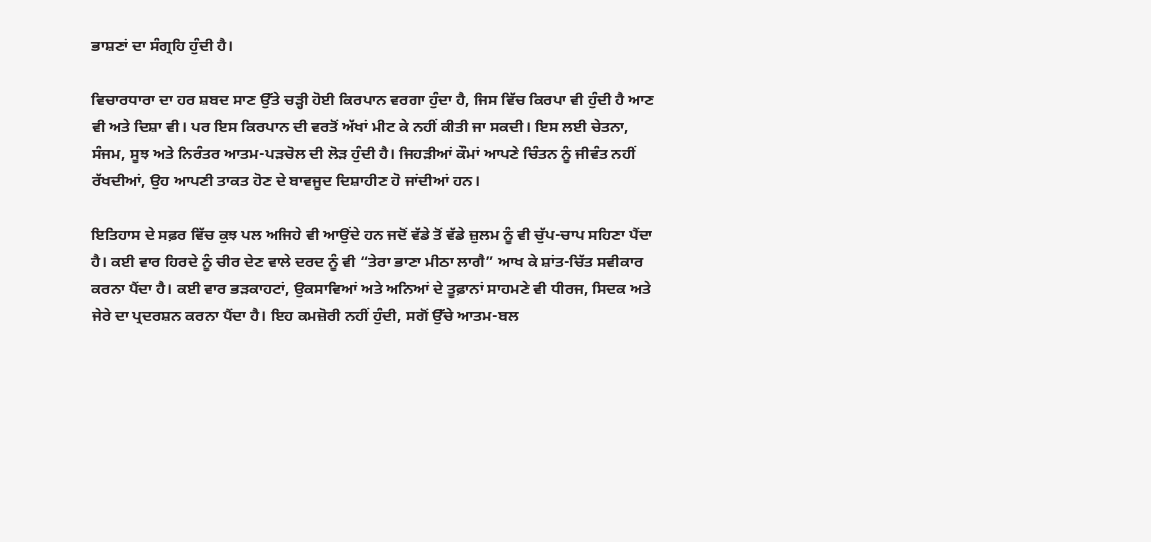ਭਾਸ਼ਣਾਂ ਦਾ ਸੰਗ੍ਰਹਿ ਹੁੰਦੀ ਹੈ।

ਵਿਚਾਰਧਾਰਾ ਦਾ ਹਰ ਸ਼ਬਦ ਸਾਣ ਉੱਤੇ ਚੜ੍ਹੀ ਹੋਈ ਕਿਰਪਾਨ ਵਰਗਾ ਹੁੰਦਾ ਹੈ, ਜਿਸ ਵਿੱਚ ਕਿਰਪਾ ਵੀ ਹੁੰਦੀ ਹੈ ਆਣ ਵੀ ਅਤੇ ਦਿਸ਼ਾ ਵੀ। ਪਰ ਇਸ ਕਿਰਪਾਨ ਦੀ ਵਰਤੋਂ ਅੱਖਾਂ ਮੀਟ ਕੇ ਨਹੀਂ ਕੀਤੀ ਜਾ ਸਕਦੀ। ਇਸ ਲਈ ਚੇਤਨਾ, ਸੰਜਮ, ਸੂਝ ਅਤੇ ਨਿਰੰਤਰ ਆਤਮ-ਪੜਚੋਲ ਦੀ ਲੋੜ ਹੁੰਦੀ ਹੈ। ਜਿਹੜੀਆਂ ਕੌਮਾਂ ਆਪਣੇ ਚਿੰਤਨ ਨੂੰ ਜੀਵੰਤ ਨਹੀਂ ਰੱਖਦੀਆਂ, ਉਹ ਆਪਣੀ ਤਾਕਤ ਹੋਣ ਦੇ ਬਾਵਜੂਦ ਦਿਸ਼ਾਹੀਣ ਹੋ ਜਾਂਦੀਆਂ ਹਨ।

ਇਤਿਹਾਸ ਦੇ ਸਫ਼ਰ ਵਿੱਚ ਕੁਝ ਪਲ ਅਜਿਹੇ ਵੀ ਆਉਂਦੇ ਹਨ ਜਦੋਂ ਵੱਡੇ ਤੋਂ ਵੱਡੇ ਜ਼ੁਲਮ ਨੂੰ ਵੀ ਚੁੱਪ-ਚਾਪ ਸਹਿਣਾ ਪੈਂਦਾ ਹੈ। ਕਈ ਵਾਰ ਹਿਰਦੇ ਨੂੰ ਚੀਰ ਦੇਣ ਵਾਲੇ ਦਰਦ ਨੂੰ ਵੀ “ਤੇਰਾ ਭਾਣਾ ਮੀਠਾ ਲਾਗੈ” ਆਖ ਕੇ ਸ਼ਾਂਤ-ਚਿੱਤ ਸਵੀਕਾਰ ਕਰਨਾ ਪੈਂਦਾ ਹੈ। ਕਈ ਵਾਰ ਭੜਕਾਹਟਾਂ, ਉਕਸਾਵਿਆਂ ਅਤੇ ਅਨਿਆਂ ਦੇ ਤੂਫ਼ਾਨਾਂ ਸਾਹਮਣੇ ਵੀ ਧੀਰਜ, ਸਿਦਕ ਅਤੇ ਜੇਰੇ ਦਾ ਪ੍ਰਦਰਸ਼ਨ ਕਰਨਾ ਪੈਂਦਾ ਹੈ। ਇਹ ਕਮਜ਼ੋਰੀ ਨਹੀਂ ਹੁੰਦੀ, ਸਗੋਂ ਉੱਚੇ ਆਤਮ-ਬਲ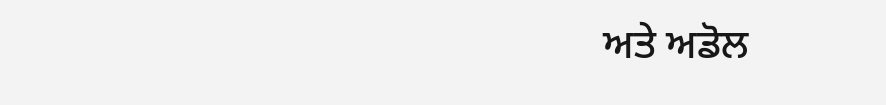ਅਤੇ ਅਡੋਲ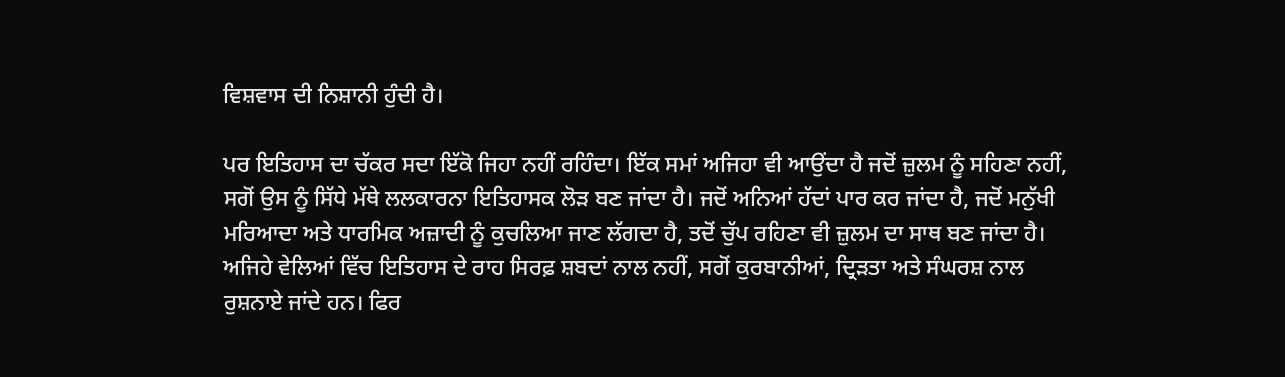ਵਿਸ਼ਵਾਸ ਦੀ ਨਿਸ਼ਾਨੀ ਹੁੰਦੀ ਹੈ।

ਪਰ ਇਤਿਹਾਸ ਦਾ ਚੱਕਰ ਸਦਾ ਇੱਕੋ ਜਿਹਾ ਨਹੀਂ ਰਹਿੰਦਾ। ਇੱਕ ਸਮਾਂ ਅਜਿਹਾ ਵੀ ਆਉਂਦਾ ਹੈ ਜਦੋਂ ਜ਼ੁਲਮ ਨੂੰ ਸਹਿਣਾ ਨਹੀਂ, ਸਗੋਂ ਉਸ ਨੂੰ ਸਿੱਧੇ ਮੱਥੇ ਲਲਕਾਰਨਾ ਇਤਿਹਾਸਕ ਲੋੜ ਬਣ ਜਾਂਦਾ ਹੈ। ਜਦੋਂ ਅਨਿਆਂ ਹੱਦਾਂ ਪਾਰ ਕਰ ਜਾਂਦਾ ਹੈ, ਜਦੋਂ ਮਨੁੱਖੀ ਮਰਿਆਦਾ ਅਤੇ ਧਾਰਮਿਕ ਅਜ਼ਾਦੀ ਨੂੰ ਕੁਚਲਿਆ ਜਾਣ ਲੱਗਦਾ ਹੈ, ਤਦੋਂ ਚੁੱਪ ਰਹਿਣਾ ਵੀ ਜ਼ੁਲਮ ਦਾ ਸਾਥ ਬਣ ਜਾਂਦਾ ਹੈ। ਅਜਿਹੇ ਵੇਲਿਆਂ ਵਿੱਚ ਇਤਿਹਾਸ ਦੇ ਰਾਹ ਸਿਰਫ਼ ਸ਼ਬਦਾਂ ਨਾਲ ਨਹੀਂ, ਸਗੋਂ ਕੁਰਬਾਨੀਆਂ, ਦ੍ਰਿੜਤਾ ਅਤੇ ਸੰਘਰਸ਼ ਨਾਲ ਰੁਸ਼ਨਾਏ ਜਾਂਦੇ ਹਨ। ਫਿਰ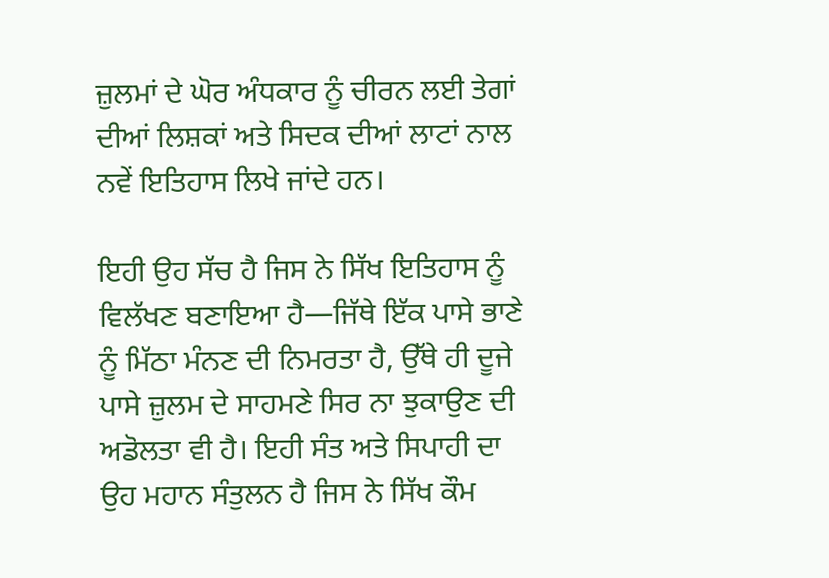ਜ਼ੁਲਮਾਂ ਦੇ ਘੋਰ ਅੰਧਕਾਰ ਨੂੰ ਚੀਰਨ ਲਈ ਤੇਗਾਂ ਦੀਆਂ ਲਿਸ਼ਕਾਂ ਅਤੇ ਸਿਦਕ ਦੀਆਂ ਲਾਟਾਂ ਨਾਲ ਨਵੇਂ ਇਤਿਹਾਸ ਲਿਖੇ ਜਾਂਦੇ ਹਨ।

ਇਹੀ ਉਹ ਸੱਚ ਹੈ ਜਿਸ ਨੇ ਸਿੱਖ ਇਤਿਹਾਸ ਨੂੰ ਵਿਲੱਖਣ ਬਣਾਇਆ ਹੈ—ਜਿੱਥੇ ਇੱਕ ਪਾਸੇ ਭਾਣੇ ਨੂੰ ਮਿੱਠਾ ਮੰਨਣ ਦੀ ਨਿਮਰਤਾ ਹੈ, ਉੱਥੇ ਹੀ ਦੂਜੇ ਪਾਸੇ ਜ਼ੁਲਮ ਦੇ ਸਾਹਮਣੇ ਸਿਰ ਨਾ ਝੁਕਾਉਣ ਦੀ ਅਡੋਲਤਾ ਵੀ ਹੈ। ਇਹੀ ਸੰਤ ਅਤੇ ਸਿਪਾਹੀ ਦਾ ਉਹ ਮਹਾਨ ਸੰਤੁਲਨ ਹੈ ਜਿਸ ਨੇ ਸਿੱਖ ਕੌਮ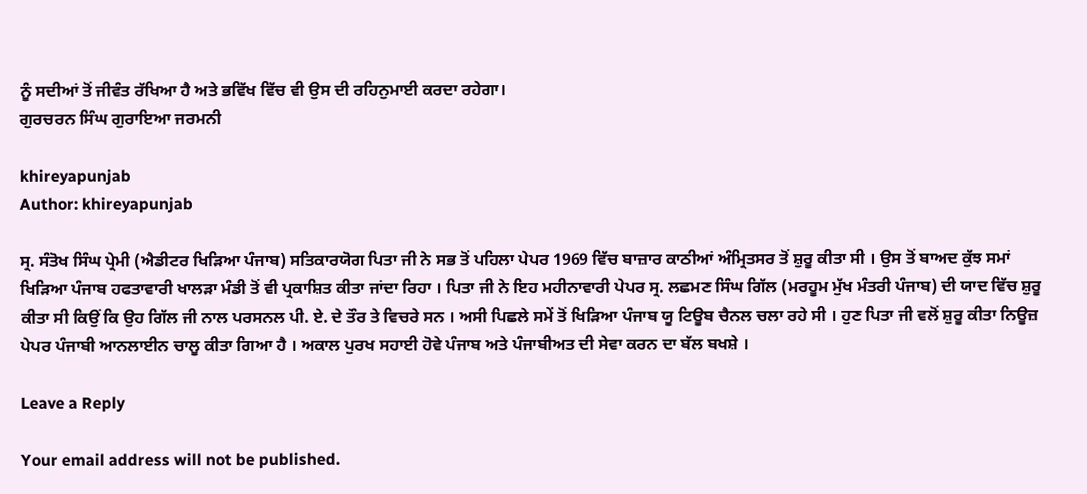ਨੂੰ ਸਦੀਆਂ ਤੋਂ ਜੀਵੰਤ ਰੱਖਿਆ ਹੈ ਅਤੇ ਭਵਿੱਖ ਵਿੱਚ ਵੀ ਉਸ ਦੀ ਰਹਿਨੁਮਾਈ ਕਰਦਾ ਰਹੇਗਾ।
ਗੁਰਚਰਨ ਸਿੰਘ ਗੁਰਾਇਆ ਜਰਮਨੀ

khireyapunjab
Author: khireyapunjab

ਸ੍ਰ. ਸੰਤੋਖ ਸਿੰਘ ਪ੍ਰੇਮੀ (ਐਡੀਟਰ ਖਿੜਿਆ ਪੰਜਾਬ) ਸਤਿਕਾਰਯੋਗ ਪਿਤਾ ਜੀ ਨੇ ਸਭ ਤੋਂ ਪਹਿਲਾ ਪੇਪਰ 1969 ਵਿੱਚ ਬਾਜ਼ਾਰ ਕਾਠੀਆਂ ਅੰਮ੍ਰਿਤਸਰ ਤੋਂ ਸ਼ੁਰੂ ਕੀਤਾ ਸੀ । ਉਸ ਤੋਂ ਬਾਅਦ ਕੁੱਝ ਸਮਾਂ ਖਿੜਿਆ ਪੰਜਾਬ ਹਫਤਾਵਾਰੀ ਖਾਲੜਾ ਮੰਡੀ ਤੋਂ ਵੀ ਪ੍ਰਕਾਸ਼ਿਤ ਕੀਤਾ ਜਾਂਦਾ ਰਿਹਾ । ਪਿਤਾ ਜੀ ਨੇ ਇਹ ਮਹੀਨਾਵਾਰੀ ਪੇਪਰ ਸ੍ਰ. ਲਛਮਣ ਸਿੰਘ ਗਿੱਲ (ਮਰਹੂਮ ਮੁੱਖ ਮੰਤਰੀ ਪੰਜਾਬ) ਦੀ ਯਾਦ ਵਿੱਚ ਸ਼ੁਰੂ ਕੀਤਾ ਸੀ ਕਿਉਂ ਕਿ ਉਹ ਗਿੱਲ ਜੀ ਨਾਲ ਪਰਸਨਲ ਪੀ. ਏ. ਦੇ ਤੌਰ ਤੇ ਵਿਚਰੇ ਸਨ । ਅਸੀ ਪਿਛਲੇ ਸਮੇਂ ਤੋਂ ਖਿੜਿਆ ਪੰਜਾਬ ਯੂ ਟਿਊਬ ਚੈਨਲ ਚਲਾ ਰਹੇ ਸੀ । ਹੁਣ ਪਿਤਾ ਜੀ ਵਲੋਂ ਸ਼ੁਰੂ ਕੀਤਾ ਨਿਊਜ਼ ਪੇਪਰ ਪੰਜਾਬੀ ਆਨਲਾਈਨ ਚਾਲੂ ਕੀਤਾ ਗਿਆ ਹੈ । ਅਕਾਲ ਪੁਰਖ ਸਹਾਈ ਹੋਵੇ ਪੰਜਾਬ ਅਤੇ ਪੰਜਾਬੀਅਤ ਦੀ ਸੇਵਾ ਕਰਨ ਦਾ ਬੱਲ ਬਖਸ਼ੇ ।

Leave a Reply

Your email address will not be published.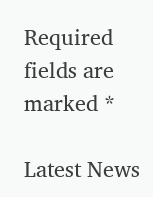Required fields are marked *

Latest News